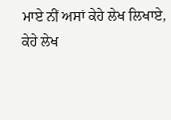ਮਾਏ ਨੀਂ ਅਸਾਂ ਕੇਹੇ ਲੇਖ ਲਿਖਾਏ,
ਕੇਹੇ ਲੇਖ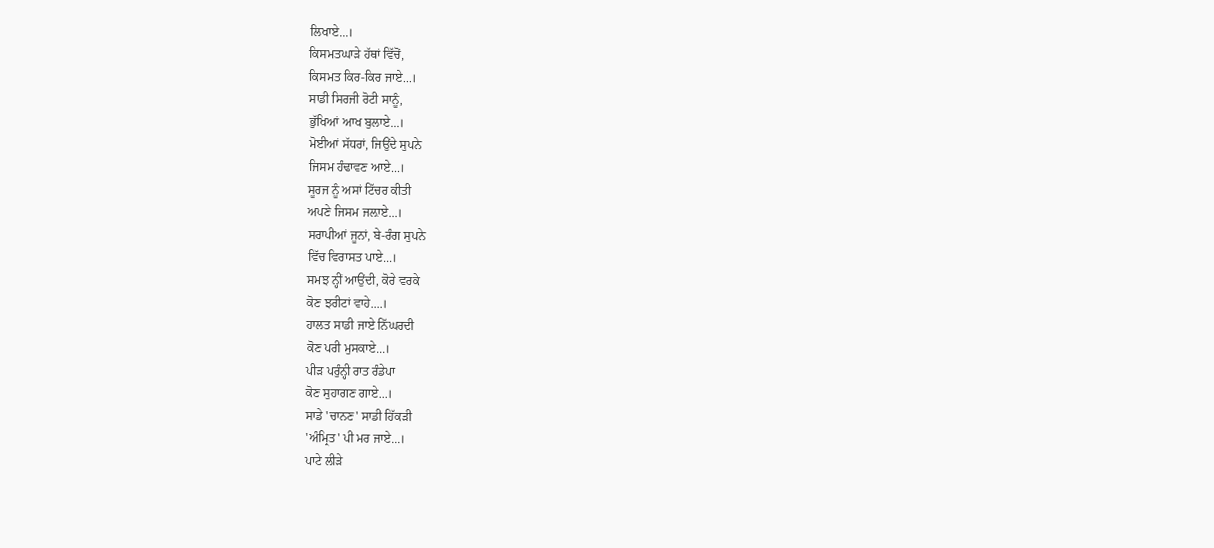ਲਿਖਾਏ...।
ਕਿਸਮਤਘਾੜੇ ਹੱਥਾਂ ਵਿੱਚੋਂ,
ਕਿਸਮਤ ਕਿਰ-ਕਿਰ ਜਾਏ...।
ਸਾਡੀ ਸਿਰਜੀ ਰੋਟੀ ਸਾਨੂੰ,
ਭੁੱਖਿਆਂ ਆਖ ਬੁਲਾਏ...।
ਮੋਈਆਂ ਸੱਧਰਾਂ, ਜਿਉਂਦੇ ਸੁਪਨੇ
ਜਿਸਮ ਹੰਢਾਵਣ ਆਏ...।
ਸੂਰਜ ਨੂੰ ਅਸਾਂ ਟਿੱਚਰ ਕੀਤੀ
ਅਪਣੇ ਜਿਸਮ ਜਲ਼ਾਏ...।
ਸਰਾਪੀਆਂ ਜੂਨਾਂ, ਬੇ-ਰੰਗ ਸੁਪਨੇ
ਵਿੱਚ ਵਿਰਾਸਤ ਪਾਏ...।
ਸਮਝ ਨ੍ਹੀਂ ਆਉਂਦੀ, ਕੋਰੇ ਵਰਕੇ
ਕੋਣ ਝਰੀਟਾਂ ਵਾਹੇ....।
ਹਾਲਤ ਸਾਡੀ ਜਾਏ ਨਿੱਘਰਦੀ
ਕੋਣ ਪਰੀ ਮੁਸਕਾਏ...।
ਪੀੜ ਪਰੁੰਨ੍ਹੀ ਰਾਤ ਰੰਡੇਪਾ
ਕੋਣ ਸੁਹਾਗਣ ਗਾਏ...।
ਸਾਡੇ 'ਚਾਨਣ' ਸਾਡੀ ਹਿੱਕੜੀ
'ਅੰਮ੍ਰਿਤ' ਪੀ ਮਰ ਜਾਏ...।
ਪਾਟੇ ਲੀੜੇ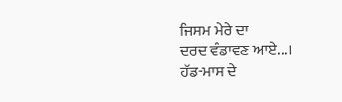ਜਿਸਮ ਮੇਰੇ ਦਾ
ਦਰਦ ਵੰਡਾਵਣ ਆਏ...।
ਹੱਡ-ਮਾਸ ਦੇ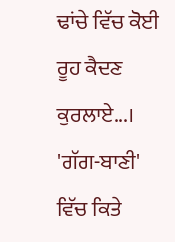ਢਾਂਚੇ ਵਿੱਚ ਕੋਈ
ਰੂਹ ਕੈਦਣ ਕੁਰਲਾਏ...।
'ਗੱਗ-ਬਾਣੀ' ਵਿੱਚ ਕਿਤੇ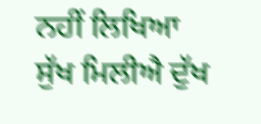ਨਹੀਂ ਲਿਖਿਆ
ਸੁੱਖ ਮਿਲੀਐ ਦੁੱਖ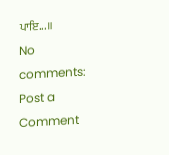ਪਾਇ...॥
No comments:
Post a Comment